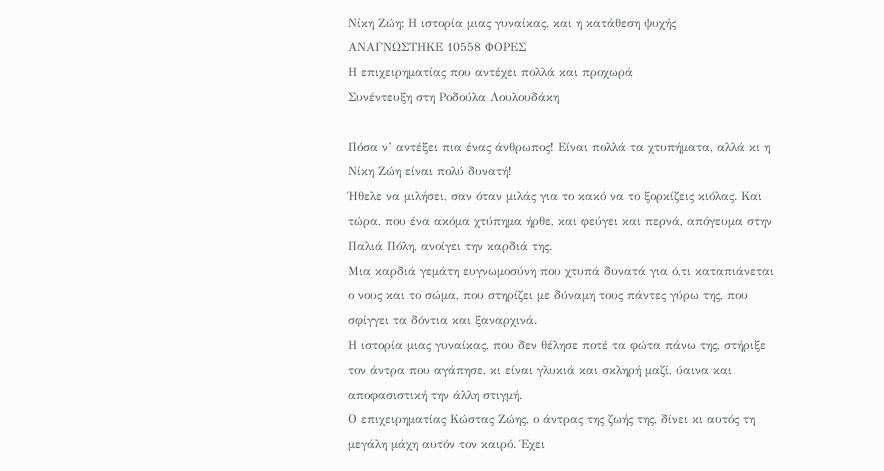Νίκη Ζώη: Η ιστορία μιας γυναίκας, και η κατάθεση ψυχής
ΑΝΑΓΝΩΣΤΗΚΕ 10558 ΦΟΡΕΣ
Η επιχειρηματίας που αντέχει πολλά και προχωρά
Συνέντευξη στη Ροδούλα Λουλουδάκη

Πόσα ν’ αντέξει πια ένας άνθρωπος! Είναι πολλά τα χτυπήματα, αλλά κι η Νίκη Ζώη είναι πολύ δυνατή!
Ήθελε να μιλήσει, σαν όταν μιλάς για το κακό να το ξορκίζεις κιόλας. Και τώρα, που ένα ακόμα χτύπημα ήρθε, και φεύγει και περνά, απόγευμα στην Παλιά Πόλη, ανοίγει την καρδιά της.
Μια καρδιά γεμάτη ευγνωμοσύνη που χτυπά δυνατά για ό,τι καταπιάνεται ο νους και το σώμα, που στηρίζει με δύναμη τους πάντες γύρω της, που σφίγγει τα δόντια και ξαναρχινά.
Η ιστορία μιας γυναίκας, που δεν θέλησε ποτέ τα φώτα πάνω της, στήριξε τον άντρα που αγάπησε, κι είναι γλυκιά και σκληρή μαζί, ύαινα και αποφασιστική την άλλη στιγμή.
Ο επιχειρηματίας Κώστας Ζώης, ο άντρας της ζωής της, δίνει κι αυτός τη μεγάλη μάχη αυτόν τον καιρό. Έχει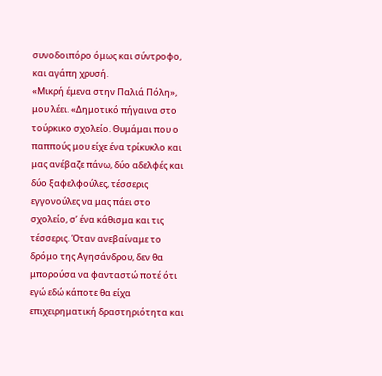συνοδοιπόρο όμως και σύντροφο, και αγάπη χρυσή.
«Μικρή έμενα στην Παλιά Πόλη», μου λέει. «Δημοτικό πήγαινα στο τούρκικο σχολείο. Θυμάμαι που ο παππούς μου είχε ένα τρίκυκλο και μας ανέβαζε πάνω, δύο αδελφές και δύο ξαφελφούλες, τέσσερις εγγονούλες να μας πάει στο σχολείο, σ’ ένα κάθισμα και τις τέσσερις. Όταν ανεβαίναμε το δρόμο της Αγησάνδρου, δεν θα μπορούσα να φανταστώ ποτέ ότι εγώ εδώ κάποτε θα είχα επιχειρηματική δραστηριότητα και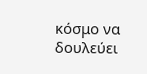κόσμο να δουλεύει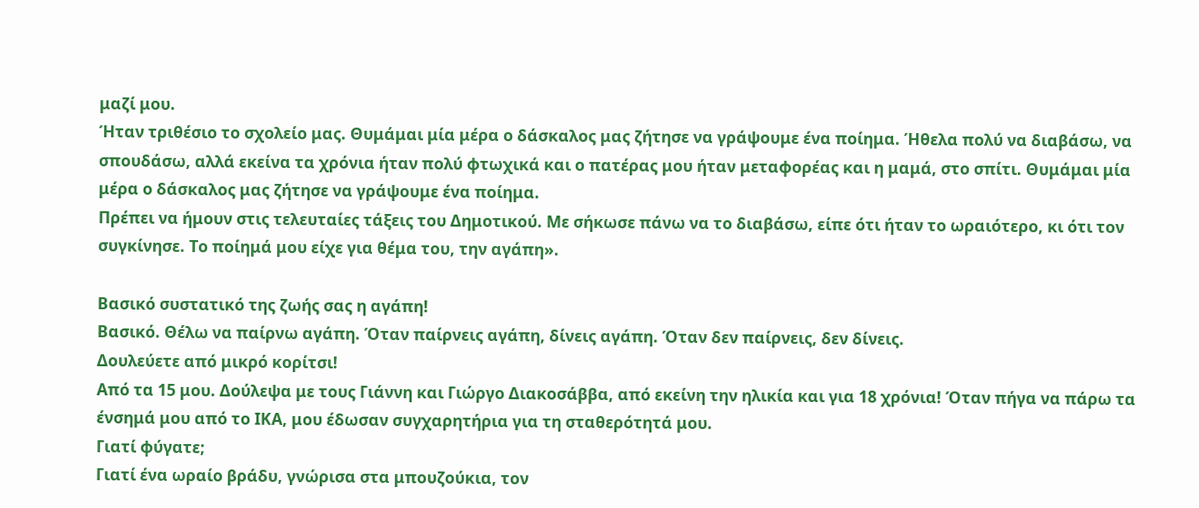μαζί μου.
Ήταν τριθέσιο το σχολείο μας. Θυμάμαι μία μέρα ο δάσκαλος μας ζήτησε να γράψουμε ένα ποίημα. Ήθελα πολύ να διαβάσω, να σπουδάσω, αλλά εκείνα τα χρόνια ήταν πολύ φτωχικά και ο πατέρας μου ήταν μεταφορέας και η μαμά, στο σπίτι. Θυμάμαι μία μέρα ο δάσκαλος μας ζήτησε να γράψουμε ένα ποίημα.
Πρέπει να ήμουν στις τελευταίες τάξεις του Δημοτικού. Με σήκωσε πάνω να το διαβάσω, είπε ότι ήταν το ωραιότερο, κι ότι τον συγκίνησε. Το ποίημά μου είχε για θέμα του, την αγάπη».

Βασικό συστατικό της ζωής σας η αγάπη!
Βασικό. Θέλω να παίρνω αγάπη. Όταν παίρνεις αγάπη, δίνεις αγάπη. Όταν δεν παίρνεις, δεν δίνεις.
Δουλεύετε από μικρό κορίτσι!
Από τα 15 μου. Δούλεψα με τους Γιάννη και Γιώργο Διακοσάββα, από εκείνη την ηλικία και για 18 χρόνια! Όταν πήγα να πάρω τα ένσημά μου από το ΙΚΑ, μου έδωσαν συγχαρητήρια για τη σταθερότητά μου.
Γιατί φύγατε;
Γιατί ένα ωραίο βράδυ, γνώρισα στα μπουζούκια, τον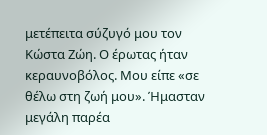μετέπειτα σύζυγό μου τον Κώστα Ζώη. Ο έρωτας ήταν κεραυνοβόλος. Μου είπε «σε θέλω στη ζωή μου». Ήμασταν μεγάλη παρέα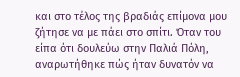και στο τέλος της βραδιάς επίμονα μου ζήτησε να με πάει στο σπίτι. Όταν του είπα ότι δουλεύω στην Παλιά Πόλη, αναρωτήθηκε πώς ήταν δυνατόν να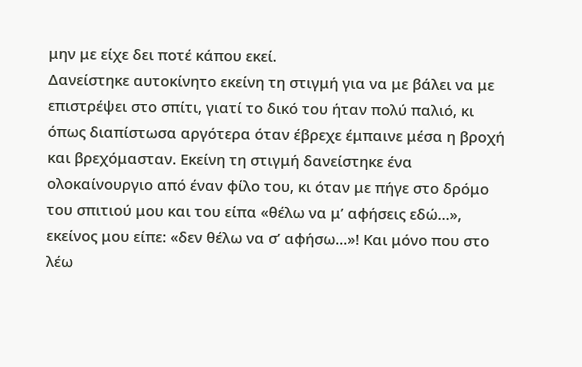μην με είχε δει ποτέ κάπου εκεί.
Δανείστηκε αυτοκίνητο εκείνη τη στιγμή για να με βάλει να με επιστρέψει στο σπίτι, γιατί το δικό του ήταν πολύ παλιό, κι όπως διαπίστωσα αργότερα όταν έβρεχε έμπαινε μέσα η βροχή και βρεχόμασταν. Εκείνη τη στιγμή δανείστηκε ένα ολοκαίνουργιο από έναν φίλο του, κι όταν με πήγε στο δρόμο του σπιτιού μου και του είπα «θέλω να μ’ αφήσεις εδώ...», εκείνος μου είπε: «δεν θέλω να σ’ αφήσω...»! Και μόνο που στο λέω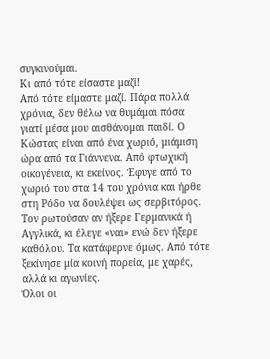συγκινούμαι.
Κι από τότε είσαστε μαζί!
Από τότε είμαστε μαζί. Πάρα πολλά χρόνια, δεν θέλω να θυμάμαι πόσα γιατί μέσα μου αισθάνομαι παιδί. Ο Κώστας είναι από ένα χωριό, μιάμιση ώρα από τα Γιάννενα. Από φτωχική οικογένεια, κι εκείνος. Έφυγε από το χωριό του στα 14 του χρόνια και ήρθε στη Ρόδο να δουλέψει ως σερβιτόρος. Τον ρωτούσαν αν ήξερε Γερμανικά ή Αγγλικά, κι έλεγε «ναι» ενώ δεν ήξερε καθόλου. Τα κατάφερνε όμως. Από τότε ξεκίνησε μία κοινή πορεία, με χαρές, αλλά κι αγωνίες.
Όλοι οι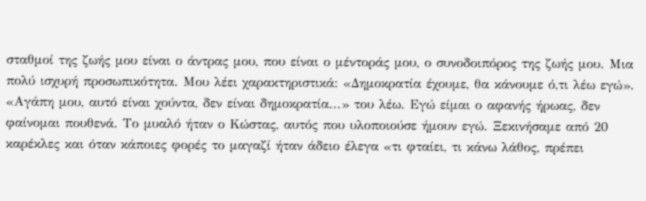σταθμοί της ζωής μου είναι ο άντρας μου, που είναι ο μέντοράς μου, ο συνοδοιπόρος της ζωής μου. Μια πολύ ισχυρή προσωπικότητα. Μου λέει χαρακτηριστικά: «Δημοκρατία έχουμε, θα κάνουμε ό,τι λέω εγώ». «Αγάπη μου, αυτό είναι χούντα, δεν είναι δημοκρατία...» του λέω. Εγώ είμαι ο αφανής ήρωας, δεν φαίνομαι πουθενά. Το μυαλό ήταν ο Κώστας, αυτός που υλοποιούσε ήμουν εγώ. Ξεκινήσαμε από 20 καρέκλες και όταν κάποιες φορές το μαγαζί ήταν άδειο έλεγα «τι φταίει, τι κάνω λάθος, πρέπει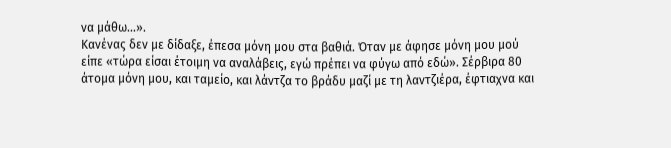να μάθω...».
Κανένας δεν με δίδαξε, έπεσα μόνη μου στα βαθιά. Όταν με άφησε μόνη μου μού είπε «τώρα είσαι έτοιμη να αναλάβεις, εγώ πρέπει να φύγω από εδώ». Σέρβιρα 80 άτομα μόνη μου, και ταμείο, και λάντζα το βράδυ μαζί με τη λαντζιέρα, έφτιαχνα και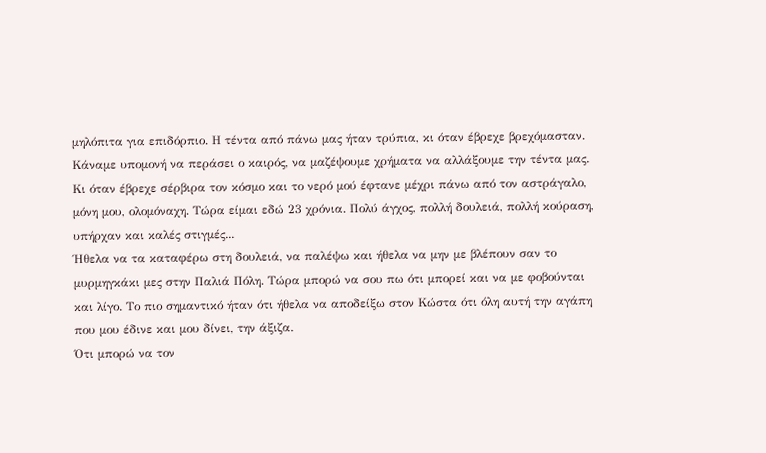μηλόπιτα για επιδόρπιο. Η τέντα από πάνω μας ήταν τρύπια, κι όταν έβρεχε βρεχόμασταν.
Κάναμε υπομονή να περάσει ο καιρός, να μαζέψουμε χρήματα να αλλάξουμε την τέντα μας. Κι όταν έβρεχε σέρβιρα τον κόσμο και το νερό μού έφτανε μέχρι πάνω από τον αστράγαλο, μόνη μου, ολομόναχη. Τώρα είμαι εδώ 23 χρόνια. Πολύ άγχος, πολλή δουλειά, πολλή κούραση, υπήρχαν και καλές στιγμές...
Ήθελα να τα καταφέρω στη δουλειά, να παλέψω και ήθελα να μην με βλέπουν σαν το μυρμηγκάκι μες στην Παλιά Πόλη. Τώρα μπορώ να σου πω ότι μπορεί και να με φοβούνται και λίγο. Το πιο σημαντικό ήταν ότι ήθελα να αποδείξω στον Κώστα ότι όλη αυτή την αγάπη που μου έδινε και μου δίνει, την άξιζα.
Ότι μπορώ να τον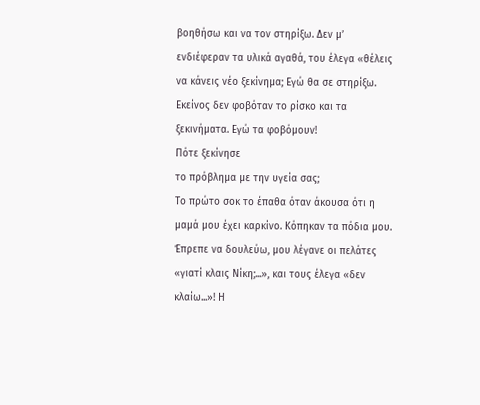βοηθήσω και να τον στηρίξω. Δεν μ’ ενδιέφεραν τα υλικά αγαθά, του έλεγα «θέλεις να κάνεις νέο ξεκίνημα; Εγώ θα σε στηρίξω. Εκείνος δεν φοβόταν το ρίσκο και τα ξεκινήματα. Εγώ τα φοβόμουν!
Πότε ξεκίνησε
το πρόβλημα με την υγεία σας;
Το πρώτο σοκ το έπαθα όταν άκουσα ότι η μαμά μου έχει καρκίνο. Κόπηκαν τα πόδια μου. Έπρεπε να δουλεύω, μου λέγανε οι πελάτες «γιατί κλαις Νίκη;...», και τους έλεγα «δεν κλαίω...»! Η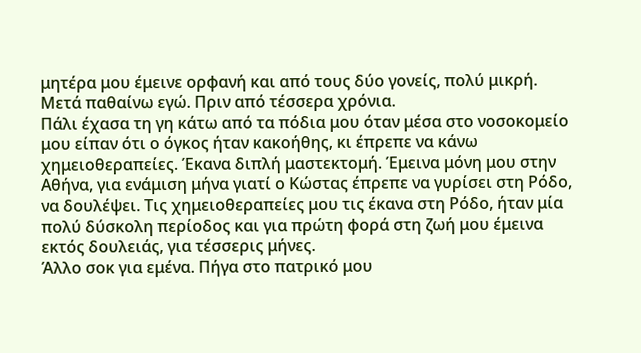μητέρα μου έμεινε ορφανή και από τους δύο γονείς, πολύ μικρή. Μετά παθαίνω εγώ. Πριν από τέσσερα χρόνια.
Πάλι έχασα τη γη κάτω από τα πόδια μου όταν μέσα στο νοσοκομείο μου είπαν ότι ο όγκος ήταν κακοήθης, κι έπρεπε να κάνω χημειοθεραπείες. Έκανα διπλή μαστεκτομή. Έμεινα μόνη μου στην Αθήνα, για ενάμιση μήνα γιατί ο Κώστας έπρεπε να γυρίσει στη Ρόδο, να δουλέψει. Τις χημειοθεραπείες μου τις έκανα στη Ρόδο, ήταν μία πολύ δύσκολη περίοδος και για πρώτη φορά στη ζωή μου έμεινα εκτός δουλειάς, για τέσσερις μήνες.
Άλλο σοκ για εμένα. Πήγα στο πατρικό μου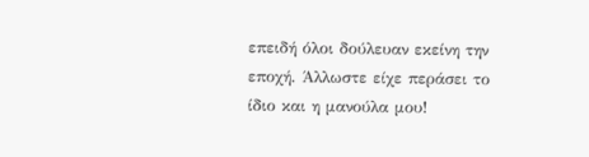επειδή όλοι δούλευαν εκείνη την εποχή. Άλλωστε είχε περάσει το ίδιο και η μανούλα μου!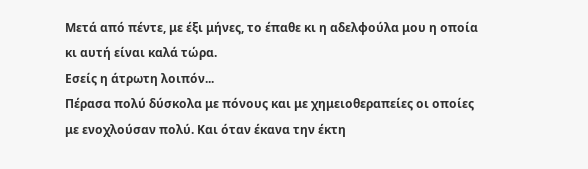Μετά από πέντε, με έξι μήνες, το έπαθε κι η αδελφούλα μου η οποία κι αυτή είναι καλά τώρα.
Εσείς η άτρωτη λοιπόν...
Πέρασα πολύ δύσκολα με πόνους και με χημειοθεραπείες οι οποίες με ενοχλούσαν πολύ. Και όταν έκανα την έκτη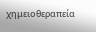χημειοθεραπεία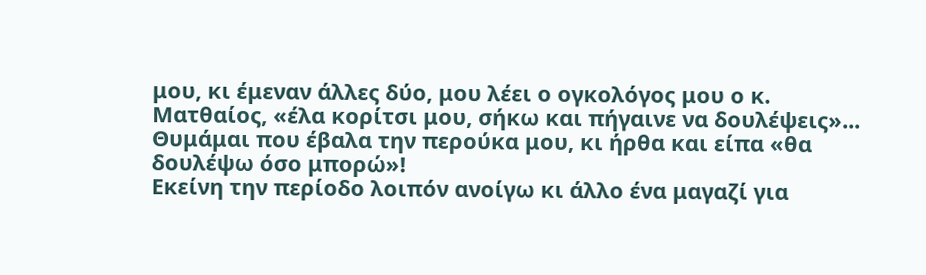μου, κι έμεναν άλλες δύο, μου λέει ο ογκολόγος μου ο κ. Ματθαίος, «έλα κορίτσι μου, σήκω και πήγαινε να δουλέψεις»... Θυμάμαι που έβαλα την περούκα μου, κι ήρθα και είπα «θα δουλέψω όσο μπορώ»!
Εκείνη την περίοδο λοιπόν ανοίγω κι άλλο ένα μαγαζί για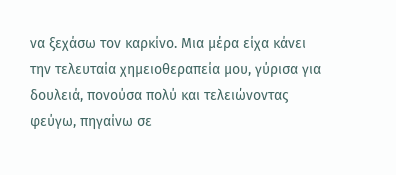να ξεχάσω τον καρκίνο. Μια μέρα είχα κάνει την τελευταία χημειοθεραπεία μου, γύρισα για δουλειά, πονούσα πολύ και τελειώνοντας φεύγω, πηγαίνω σε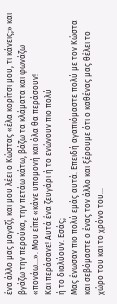ένα άλλο μας μαγαζί, και μου λέει ο Κώστας «έλα κορίτσι μου, τι κάνεις;» και βγάζω την περούκα, την πετάω κάτω, βάζω τα κλάματα και φωνάζω «πονάω...». Μου είπε «κάνε υπομονή και όλα θα περάσουν!
Και περάσανε! Αυτά ένα ζευγάρι ή το ενώνουν πιο πολύ
ή το διαλύουν. Εσάς;
Μας ένωσαν πιο πολύ εμάς αυτά. Επειδή αγαπιόμαστε πολύ με τον Κώστα και σεβόμαστε ο ένας τον άλλο και ξέρουμε ότι ο καθένας μας θέλει το χώρο του και το χρόνο του...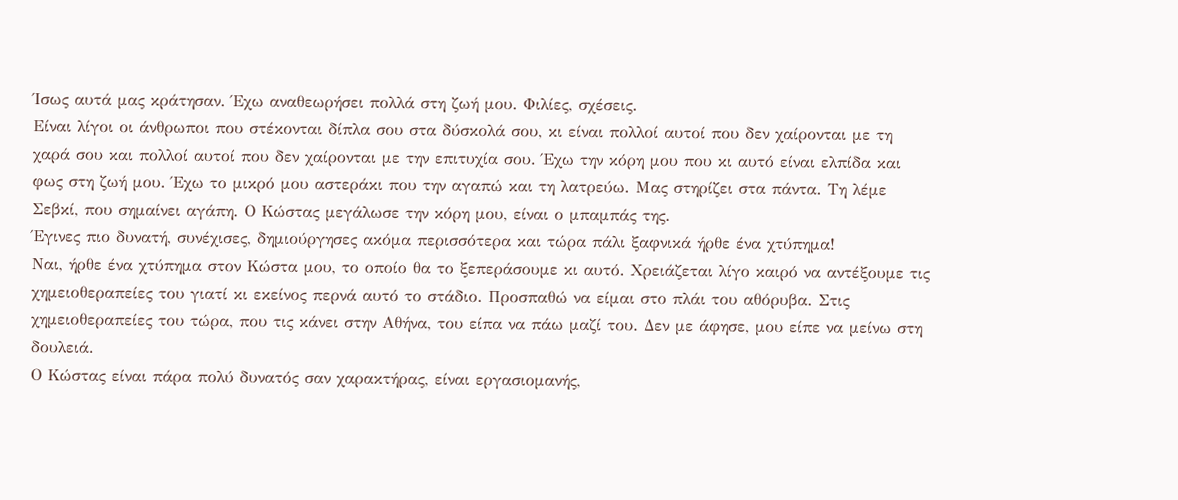Ίσως αυτά μας κράτησαν. Έχω αναθεωρήσει πολλά στη ζωή μου. Φιλίες, σχέσεις.
Είναι λίγοι οι άνθρωποι που στέκονται δίπλα σου στα δύσκολά σου, κι είναι πολλοί αυτοί που δεν χαίρονται με τη χαρά σου και πολλοί αυτοί που δεν χαίρονται με την επιτυχία σου. Έχω την κόρη μου που κι αυτό είναι ελπίδα και φως στη ζωή μου. Έχω το μικρό μου αστεράκι που την αγαπώ και τη λατρεύω. Μας στηρίζει στα πάντα. Τη λέμε Σεβκί, που σημαίνει αγάπη. Ο Κώστας μεγάλωσε την κόρη μου, είναι ο μπαμπάς της.
Έγινες πιο δυνατή, συνέχισες, δημιούργησες ακόμα περισσότερα και τώρα πάλι ξαφνικά ήρθε ένα χτύπημα!
Ναι, ήρθε ένα χτύπημα στον Κώστα μου, το οποίο θα το ξεπεράσουμε κι αυτό. Χρειάζεται λίγο καιρό να αντέξουμε τις χημειοθεραπείες του γιατί κι εκείνος περνά αυτό το στάδιο. Προσπαθώ να είμαι στο πλάι του αθόρυβα. Στις χημειοθεραπείες του τώρα, που τις κάνει στην Αθήνα, του είπα να πάω μαζί του. Δεν με άφησε, μου είπε να μείνω στη δουλειά.
Ο Κώστας είναι πάρα πολύ δυνατός σαν χαρακτήρας, είναι εργασιομανής,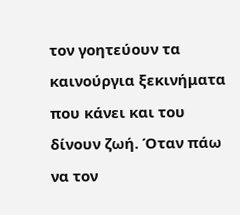τον γοητεύουν τα καινούργια ξεκινήματα που κάνει και του δίνουν ζωή. Όταν πάω να τον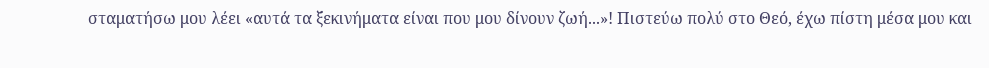σταματήσω μου λέει «αυτά τα ξεκινήματα είναι που μου δίνουν ζωή...»! Πιστεύω πολύ στο Θεό, έχω πίστη μέσα μου και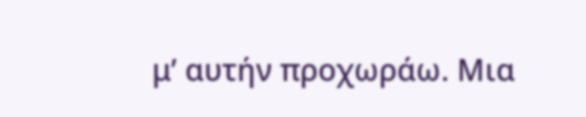μ’ αυτήν προχωράω. Μια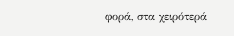φορά, στα χειρότερά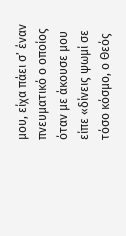μου, είχα πάει σ’ έναν πνευματικό ο οποίος όταν με άκουσε μου είπε «δίνεις ψωμί σε τόσο κόσμο, ο Θεός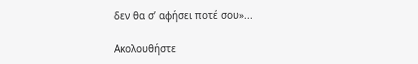δεν θα σ’ αφήσει ποτέ σου»...

Ακολουθήστε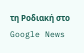τη Ροδιακή στο Google News